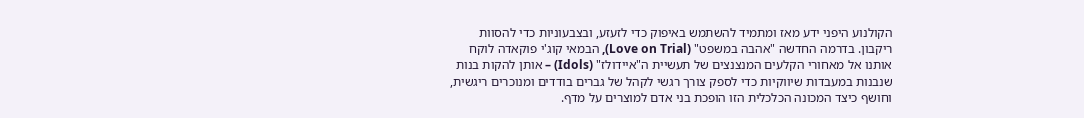הקולנוע היפני ידע מאז ומתמיד להשתמש באיפוק כדי לזעזע, ובצבעוניות כדי להסוות ריקבון. בדרמה החדשה "אהבה במשפט" (Love on Trial), הבמאי קוג'י פוקאדה לוקח אותנו אל מאחורי הקלעים המנצנצים של תעשיית ה"איידולז" (Idols) – אותן להקות בנות שנבנות במעבדות שיווקיות כדי לספק צורך רגשי לקהל של גברים בודדים ומנוכרים ריגשית, וחושף כיצד המכונה הכלכלית הזו הופכת בני אדם למוצרים על מדף.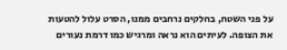על פני השטח, בחלקים נרחבים ממנו, הסרט עלול להטעות את הצופה. לעיתים הוא נראה ומרגיש כמו דרמת נעורים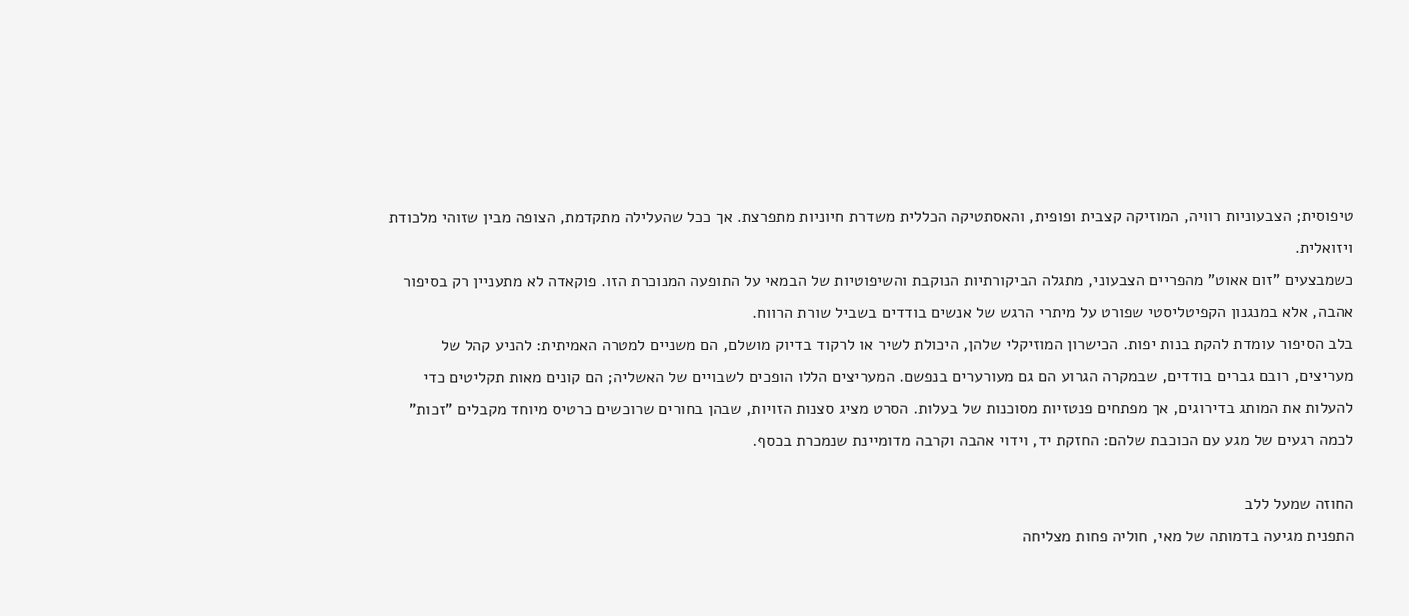טיפוסית; הצבעוניות רוויה, המוזיקה קצבית ופופית, והאסתטיקה הכללית משדרת חיוניות מתפרצת. אך ככל שהעלילה מתקדמת, הצופה מבין שזוהי מלכודת ויזואלית.
כשמבצעים "זום אאוט" מהפריים הצבעוני, מתגלה הביקורתיות הנוקבת והשיפוטיות של הבמאי על התופעה המנוכרת הזו. פוקאדה לא מתעניין רק בסיפור אהבה, אלא במנגנון הקפיטליסטי שפורט על מיתרי הרגש של אנשים בודדים בשביל שורת הרווח.
בלב הסיפור עומדת להקת בנות יפות. הכישרון המוזיקלי שלהן, היכולת לשיר או לרקוד בדיוק מושלם, הם משניים למטרה האמיתית: להניע קהל של מעריצים, רובם גברים בודדים, שבמקרה הגרוע הם גם מעורערים בנפשם. המעריצים הללו הופכים לשבויים של האשליה; הם קונים מאות תקליטים כדי להעלות את המותג בדירוגים, אך מפתחים פנטזיות מסוכנות של בעלות. הסרט מציג סצנות הזויות, שבהן בחורים שרוכשים כרטיס מיוחד מקבלים "זכות" לכמה רגעים של מגע עם הכוכבת שלהם: החזקת יד, וידוי אהבה וקרבה מדומיינת שנמכרת בכסף.

החוזה שמעל ללב
התפנית מגיעה בדמותה של מאי, חוליה פחות מצליחה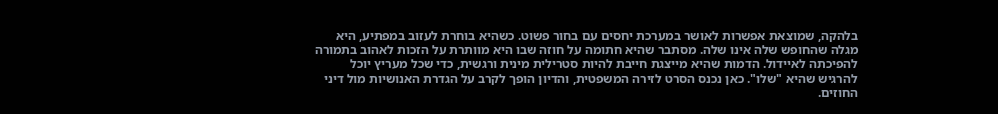בלהקה, שמוצאת אפשרות לאושר במערכת יחסים עם בחור פשוט. כשהיא בוחרת לעזוב במפתיע, היא מגלה שהחופש שלה אינו שלה. מסתבר שהיא חתומה על חוזה שבו היא מוותרת על הזכות לאהוב בתמורה להפיכתה לאיידול. הדמות שהיא מייצגת חייבת להיות סטרילית מינית ורגשית, כדי שכל מעריץ יוכל להרגיש שהיא "שלו". כאן נכנס הסרט לזירה המשפטית, והדיון הופך לקרב על הגדרת האנושיות מול דיני החוזים.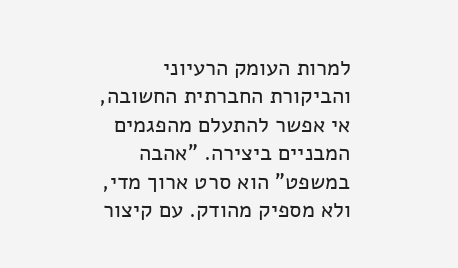למרות העומק הרעיוני והביקורת החברתית החשובה, אי אפשר להתעלם מהפגמים המבניים ביצירה. "אהבה במשפט" הוא סרט ארוך מדי, ולא מספיק מהודק. עם קיצור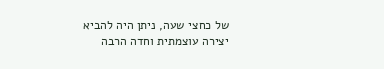של כחצי שעה, ניתן היה להביא יצירה עוצמתית וחדה הרבה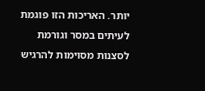יותר. האריכות הזו פוגמת לעיתים במסר וגורמת לסצנות מסוימות להרגיש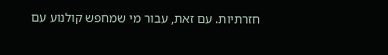חזרתיות. עם זאת, עבור מי שמחפש קולנוע עם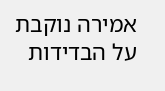אמירה נוקבת על הבדידות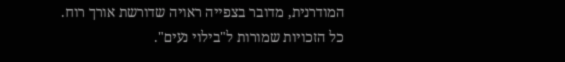המודרנית, מדובר בצפייה ראויה שדורשת אורך רוח.
כל הזכויות שמורות ל"בילוי נעים".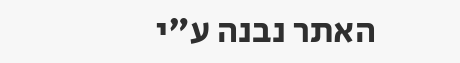האתר נבנה ע"י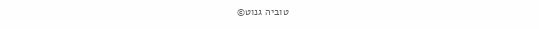טוביה גנוט©